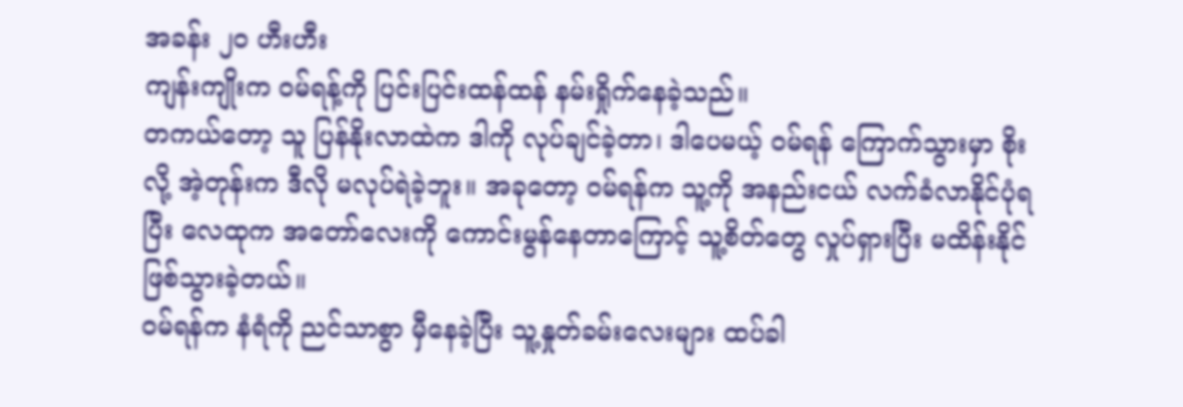အခန်း ၂၀ ဟီးဟီး
ကျန်းကျိုးက ဝမ်ရန့်ကို ပြင်းပြင်းထန်ထန် နမ်းရှိုက်နေခဲ့သည်။
တကယ်တော့ သူ ပြန်နိုးလာထဲက ဒါကို လုပ်ချင်ခဲ့တာ၊ ဒါပေမယ့် ဝမ်ရန် ကြောက်သွားမှာ စိုးလို့ အဲ့တုန်းက ဒီလို မလုပ်ရဲခဲ့ဘူး။ အခုတော့ ဝမ်ရန်က သူ့ကို အနည်းငယ် လက်ခံလာနိုင်ပုံရပြီး လေထုက အတော်လေးကို ကောင်းမွန်နေတာကြောင့် သူ့စိတ်တွေ လှုပ်ရှားပြီး မထိန်းနိုင်ဖြစ်သွားခဲ့တယ်။
ဝမ်ရန်က နံရံကို ညင်သာစွာ မှီနေခဲ့ပြီး သူ့နှုတ်ခမ်းလေးများ ထပ်ခါ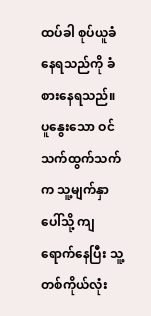ထပ်ခါ စုပ်ယူခံနေရသည်ကို ခံစားနေရသည်။ ပူနွေးသော ဝင်သက်ထွက်သက်က သူ့မျက်နှာပေါ်သို့ ကျရောက်နေပြီး သူ့တစ်ကိုယ်လုံး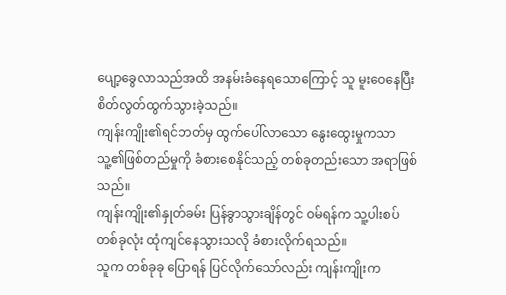ပျော့ခွေလာသည်အထိ အနမ်းခံနေရသောကြောင့် သူ မူးဝေနေပြီး စိတ်လွတ်ထွက်သွားခဲ့သည်။
ကျန်းကျိုး၏ရင်ဘတ်မှ ထွက်ပေါ်လာသော နွေးထွေးမှုကသာ သူ့၏ဖြစ်တည်မှုကို ခံစားစေနိုင်သည့် တစ်ခုတည်းသော အရာဖြစ်သည်။
ကျန်းကျိုး၏နှုတ်ခမ်း ပြန်ခွာသွားချိန်တွင် ဝမ်ရန်က သူ့ပါးစပ်တစ်ခုလုံး ထုံကျင်နေသွားသလို ခံစားလိုက်ရသည်။
သူက တစ်ခုခု ပြောရန် ပြင်လိုက်သော်လည်း ကျန်းကျိုးက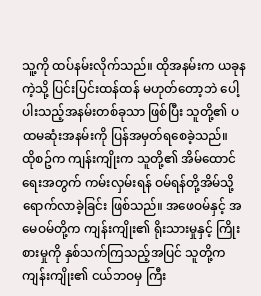သူ့ကို ထပ်နမ်းလိုက်သည်။ ထိုအနမ်းက ယခုနကဲ့သို့ ပြင်းပြင်းထန်ထန် မဟုတ်တော့ဘဲ ပေါ့ပါးသည့်အနမ်းတစ်ခုသာ ဖြစ်ပြီး သူတို့၏ ပထမဆုံးအနမ်းကို ပြန်အမှတ်ရစေခဲ့သည်။
ထိုစဥ်က ကျန်းကျိုးက သူတို့၏ အိမ်ထောင်ရေးအတွက် ကမ်းလှမ်းရန် ဝမ်ရန်တို့အိမ်သို့ ရောက်လာခဲ့ခြင်း ဖြစ်သည်။ အဖေဝမ်နှင့် အမေဝမ်တို့က ကျန်းကျိုး၏ ရိုးသားမှုနှင့် ကြိုးစားမှုကို နှစ်သက်ကြသည့်အပြင် သူတို့က ကျန်းကျိုး၏ ငယ်ဘဝမှ ကြီး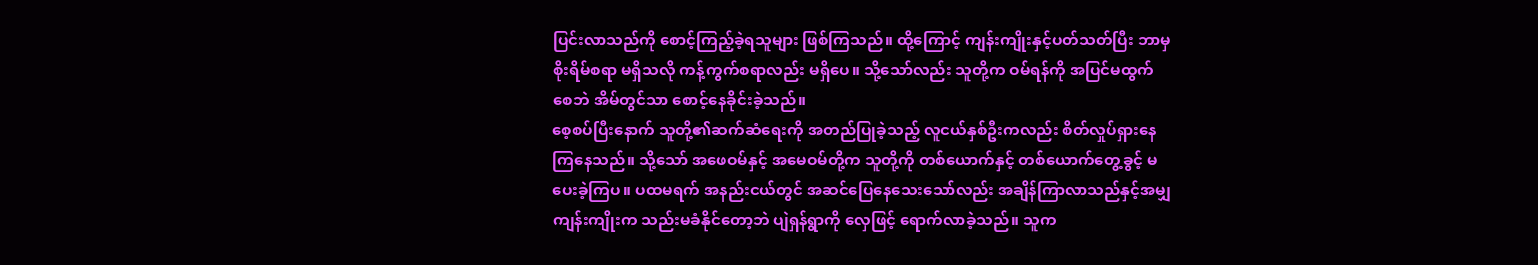ပြင်းလာသည်ကို စောင့်ကြည့်ခဲ့ရသူများ ဖြစ်ကြသည်။ ထို့ကြောင့် ကျန်းကျိုးနှင့်ပတ်သတ်ပြီး ဘာမှ စိုးရိမ်စရာ မရှိသလို ကန့်ကွက်စရာလည်း မရှိပေ။ သို့သော်လည်း သူတို့က ဝမ်ရန်ကို အပြင်မထွက်စေဘဲ အိမ်တွင်သာ စောင့်နေခိုင်းခဲ့သည်။
စေ့စပ်ပြီးနောက် သူတို့၏ဆက်ဆံရေးကို အတည်ပြုခဲ့သည့် လူငယ်နှစ်ဦးကလည်း စိတ်လှုပ်ရှားနေကြနေသည်။ သို့သော် အဖေဝမ်နှင့် အမေဝမ်တို့က သူတို့ကို တစ်ယောက်နှင့် တစ်ယောက်တွေ့ခွင့် မပေးခဲ့ကြပ။ ပထမရက် အနည်းငယ်တွင် အဆင်ပြေနေသေးသော်လည်း အချိန်ကြာလာသည်နှင့်အမျှ ကျန်းကျိုးက သည်းမခံနိုင်တော့ဘဲ ပျဲရှန်ရွာကို လှေဖြင့် ရောက်လာခဲ့သည်။ သူက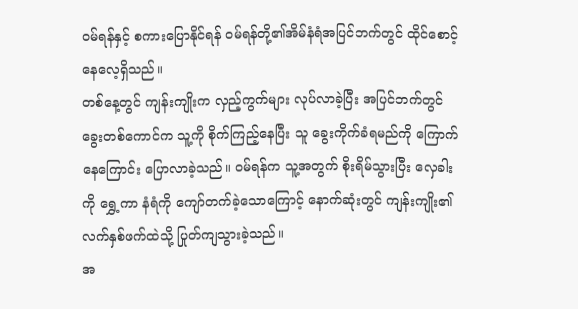ဝမ်ရန်နှင့် စကားပြောနိုင်ရန် ဝမ်ရန်တို့၏အိမ်နံရံအပြင်ဘက်တွင် ထိုင်စောင့်နေလေ့ရှိသည်။
တစ်နေ့တွင် ကျန်းကျိုးက လှည့်ကွက်များ လုပ်လာခဲ့ပြီး အပြင်ဘက်တွင် ခွေးတစ်ကောင်က သူ့ကို စိုက်ကြည့်နေပြီး သူ ခွေးကိုက်ခံရမည်ကို ကြောက်နေကြောင်း ပြောလာခဲ့သည်။ ဝမ်ရန်က သူ့အတွက် စိုးရိမ်သွားပြီး လှေခါးကို ရွှေ့ကာ နံရံကို ကျော်တက်ခဲ့သောကြောင့် နောက်ဆုံးတွင် ကျန်းကျိုး၏လက်နှစ်ဖက်ထဲသို့ ပြုတ်ကျသွားခဲ့သည်။
အ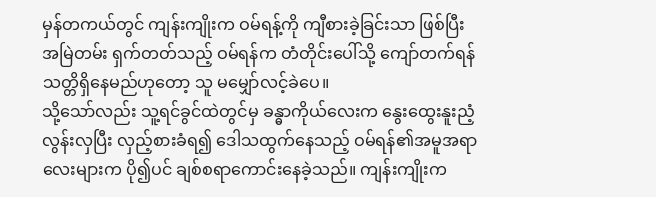မှန်တကယ်တွင် ကျန်းကျိုးက ဝမ်ရန့်ကို ကျီစားခဲ့ခြင်းသာ ဖြစ်ပြီး အမြဲတမ်း ရှက်တတ်သည့် ဝမ်ရန်က တံတိုင်းပေါ်သို့ ကျော်တက်ရန် သတ္တိရှိနေမည်ဟုတော့ သူ မမျှော်လင့်ခဲပေ။
သို့သော်လည်း သူ့ရင်ခွင်ထဲတွင်မှ ခန္ဓာကိုယ်လေးက နွေးထွေးနူးညံ့လွန်းလှပြီး လှည့်စားခံရ၍ ဒေါသထွက်နေသည့် ဝမ်ရန်၏အမူအရာလေးများက ပို၍ပင် ချစ်စရာကောင်းနေခဲ့သည်။ ကျန်းကျိုးက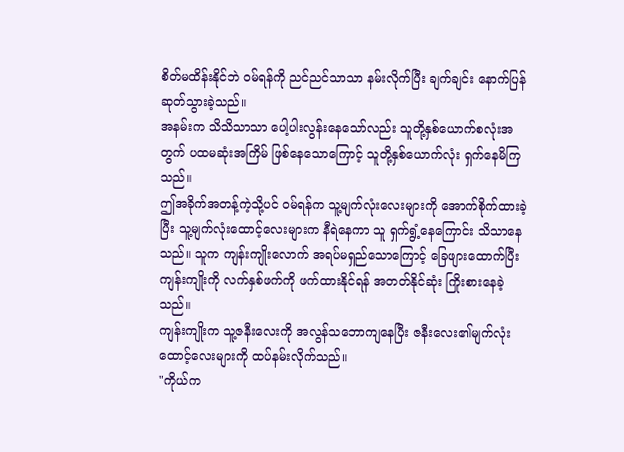စိတ်မထိန်းနိုင်ဘဲ ဝမ်ရန်ကို ညင်ညင်သာသာ နမ်းလိုက်ပြီး ချက်ချင်း နောက်ပြန်ဆုတ်သွားခဲ့သည်။
အနမ်းက သိသိသာသာ ပေါ့ပါးလွန်းနေသော်လည်း သူတို့နှစ်ယောက်စလုံးအတွက် ပထမဆုံးအကြိမ် ဖြစ်နေသောကြောင့် သူတို့နှစ်ယောက်လုံး ရှက်နေမိကြသည်။
ဤအခိုက်အတန့်ကဲ့သို့ပင် ဝမ်ရန်က သူ့မျက်လုံးလေးများကို အောက်စိုက်ထားခဲ့ပြီး သူ့မျက်လုံးထောင့်လေးများက နီရဲနေကာ သူ ရှက်ရွံ့နေကြောင်း သိသာနေသည်။ သူက ကျန်းကျိုးလောက် အရပ်မရှည်သောကြောင့် ခြေဖျားထောက်ပြီး ကျန်းကျိုးကို လက်နှစ်ဖက်ကို ဖက်ထားနိုင်ရန် အတတ်နိုင်ဆုံး ကြိုးစားနေခဲ့သည်။
ကျန်းကျိုးက သူ့ဇနီးလေးကို အလွန်သဘောကျနေပြီး ဇနီးလေး၏မျက်လုံးထောင့်လေးများကို ထပ်နမ်းလိုက်သည်။
"ကိုယ်က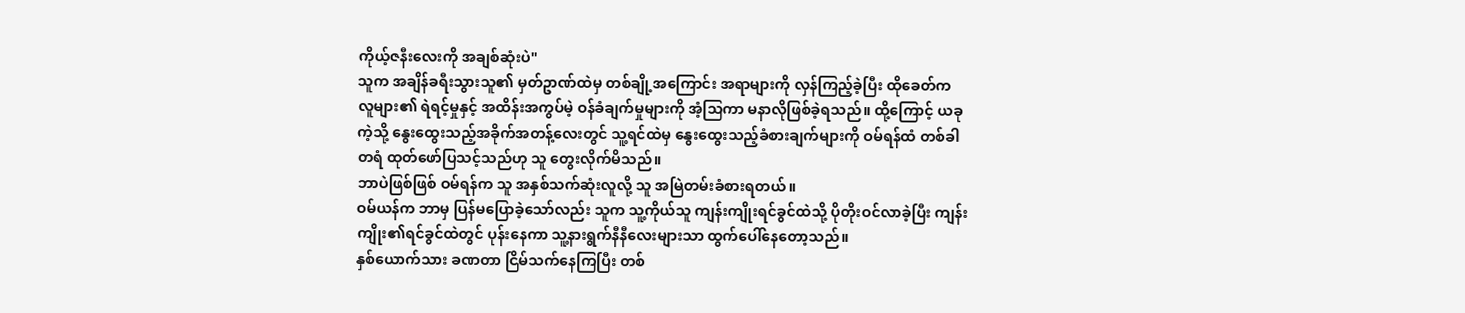ကိုယ့်ဇနီးလေးကို အချစ်ဆုံးပဲ"
သူက အချိန်ခရီးသွားသူ၏ မှတ်ဥာဏ်ထဲမှ တစ်ချို့အကြောင်း အရာများကို လှန်ကြည့်ခဲ့ပြီး ထိုခေတ်က လူများ၏ ရဲရင့်မှုနှင့် အထိန်းအကွပ်မဲ့ ဝန်ခံချက်မှုများကို အံ့သြကာ မနာလိုဖြစ်ခဲ့ရသည်။ ထို့ကြောင့် ယခုကဲ့သို့ နွေးထွေးသည့်အခိုက်အတန့်လေးတွင် သူ့ရင်ထဲမှ နွေးထွေးသည့်ခံစားချက်များကို ဝမ်ရန်ထံ တစ်ခါတရံ ထုတ်ဖော်ပြသင့်သည်ဟု သူ တွေးလိုက်မိသည်။
ဘာပဲဖြစ်ဖြစ် ဝမ်ရန်က သူ အနှစ်သက်ဆုံးလူလို့ သူ အမြဲတမ်းခံစားရတယ်။
ဝမ်ယန်က ဘာမှ ပြန်မပြောခဲ့သော်လည်း သူက သူ့ကိုယ်သူ ကျန်းကျိုးရင်ခွင်ထဲသို့ ပိုတိုးဝင်လာခဲ့ပြီး ကျန်းကျိုး၏ရင်ခွင်ထဲတွင် ပုန်းနေကာ သူ့နားရွက်နီနီလေးများသာ ထွက်ပေါ်နေတော့သည်။
နှစ်ယောက်သား ခဏတာ ငြိမ်သက်နေကြပြီး တစ်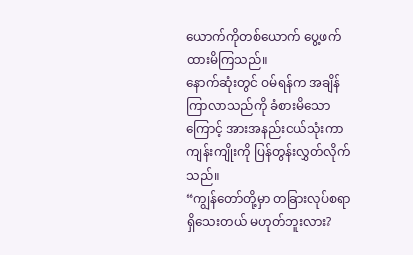ယောက်ကိုတစ်ယောက် ပွေ့ဖက်ထားမိကြသည်။
နောက်ဆုံးတွင် ဝမ်ရန်က အချိန်ကြာလာသည်ကို ခံစားမိသောကြောင့် အားအနည်းငယ်သုံးကာ ကျန်းကျိုးကို ပြန်တွန်းလွှတ်လိုက်သည်။
“ကျွန်တော်တို့မှာ တခြားလုပ်စရာ ရှိသေးတယ် မဟုတ်ဘူးလား?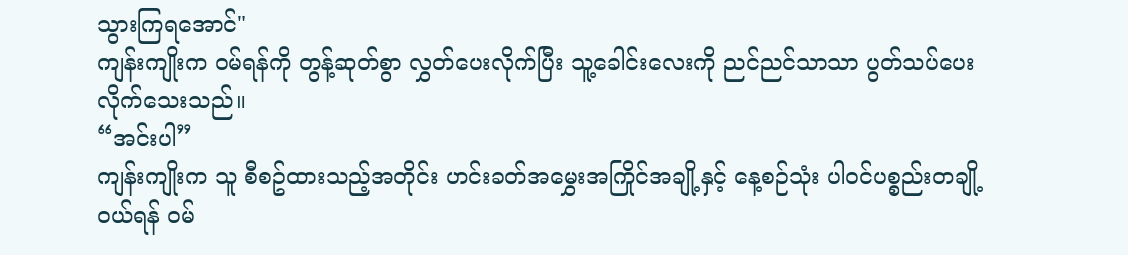သွားကြရအောင်"
ကျန်းကျိုးက ဝမ်ရန်ကို တွန့်ဆုတ်စွာ လွှတ်ပေးလိုက်ပြီး သူ့ခေါင်းလေးကို ညင်ညင်သာသာ ပွတ်သပ်ပေးလိုက်သေးသည်။
“အင်းပါ”
ကျန်းကျိုးက သူ စီစဥ်ထားသည့်အတိုင်း ဟင်းခတ်အမွှေးအကြိုင်အချို့နှင့် နေ့စဉ်သုံး ပါဝင်ပစ္စည်းတချို့ ဝယ်ရန် ဝမ်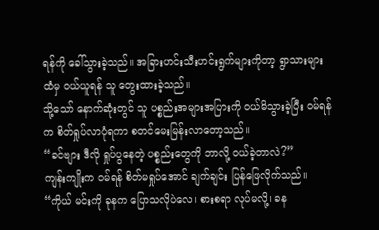ရန်ကို ခေါ်သွားခဲ့သည်။ အခြားဟင်းသီးဟင်းရွက်များကိုတာ့ ရွာသားများထံမှ ဝယ်ယူရန် သူ တွေးထားခဲ့သည်။
သို့သော် နောက်ဆုံးတွင် သူ ပစ္စည်းအများအပြားကို ဝယ်မိသွားခဲ့ပြီး ဝမ်ရန်က စိတ်ရှုပ်လာပုံရကာ စတင်မေးမြန်းလာတော့သည်။
“ခင်ဗျား ဒီလို ရှုပ်ပွနေတဲ့ ပစ္စည်းတွေကို ဘာလို့ ဝယ်ခဲ့တာလဲ?”
ကျန်းကျိုးက ဝမ်ရန် စိတ်မရှုပ်အောင် ချက်ချင်း ပြန်ဖြေလိုက်သည်။
“ကိုယ် မင်းကို ခုနက ပြောသလိုပဲလေ၊ စားစရာ လုပ်မလို့၊ ခန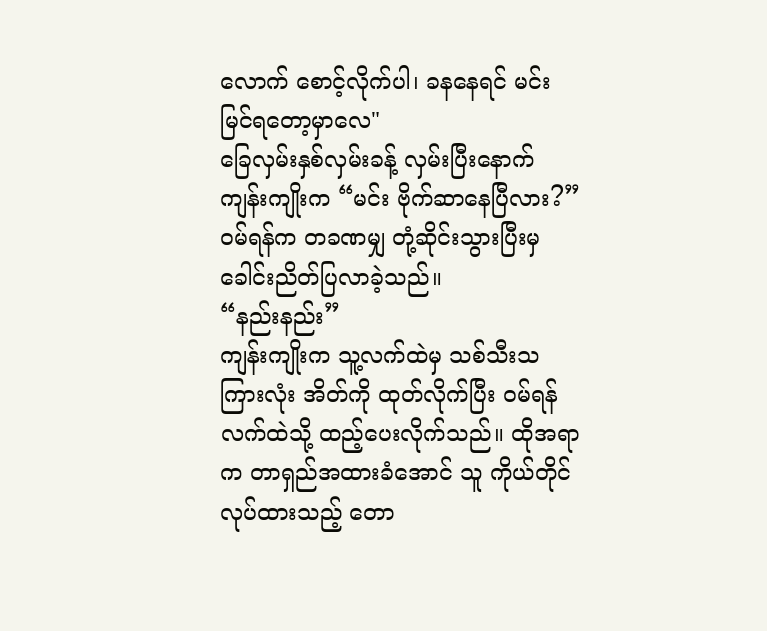လောက် စောင့်လိုက်ပါ၊ ခနနေရင် မင်း မြင်ရတော့မှာလေ"
ခြေလှမ်းနှစ်လှမ်းခန့် လှမ်းပြီးနောက် ကျန်းကျိုးက “မင်း ဗိုက်ဆာနေပြီလား?”
ဝမ်ရန်က တခဏမျှ တုံ့ဆိုင်းသွားပြီးမှ ခေါင်းညိတ်ပြလာခဲ့သည်။
“နည်းနည်း”
ကျန်းကျိုးက သူ့လက်ထဲမှ သစ်သီးသကြားလုံး အိတ်ကို ထုတ်လိုက်ပြီး ဝမ်ရန်လက်ထဲသို့ ထည့်ပေးလိုက်သည်။ ထိုအရာက တာရှည်အထားခံအောင် သူ ကိုယ်တိုင်လုပ်ထားသည့် တော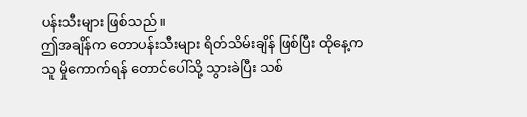ပန်းသီးများ ဖြစ်သည်။
ဤအချိန်က တောပန်းသီးများ ရိတ်သိမ်းချိန် ဖြစ်ပြီး ထိုနေ့က သူ မှိုကောက်ရန် တောင်ပေါ်သို့ သွားခဲပြီး သစ်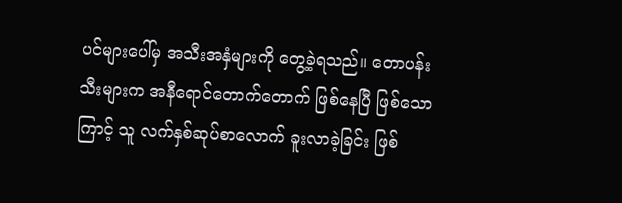ပင်များပေါ်မှ အသီးအနှံများကို တွေ့ခဲ့ရသည်။ တောပန်းသီးများက အနီရောင်တောက်တောက် ဖြစ်နေပြီ ဖြစ်သောကြာင့် သူ လက်နှစ်ဆုပ်စာလောက် ခူးလာခဲ့ခြင်း ဖြစ်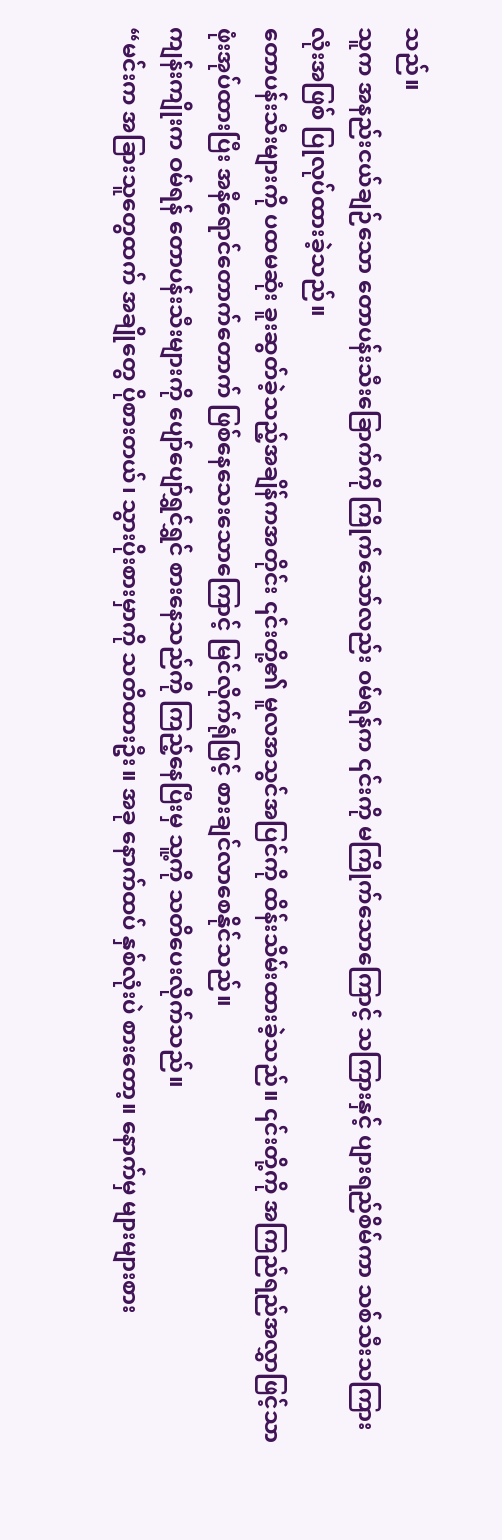သည်။
သူက အနည်းငယ်ချဉ်သော တောပန်းသီးခြောက်ကို ကြိုက်သော်လည်း ဝမ်ရန်က ၎င်းကို မကြိုက်သောကြောင့် သကြားနှင့် ပျားရည်စိမ်ကာ သစ်သီးသကြားလုံးအဖြစ် ပြုလုပ်ထားခဲ့သည်။
တောပန်းသီးများကို ပထမဆုံး ခူးဆွတ်ခဲ့သည့်အချိန်ကအတိုင်း ၎င်းတို့၏ မူလအသွင်အပြင်ကို ထိန်းသိမ်းထားခဲ့သည်။ ၎င်းတို့ကို အကြည်ရည်အလွှာဖြင့်သာ ဖုံးအုပ်ထားပြီး အနီရောင်တောက်တောက် ဖြစ်နေသေးသောကြောင့် မြင်လိုက်ရုံဖြင့် စားချင်လာစေနိုင်သည်။
ကျန်းကျိုးက ဝမ်ရန် တောပန်းသီးများကို ပျော်ပျော်ရွှင်ရွှင် စားနေသည်ကို ကြည့်နေပြီးမှ သူ့ကို သတိပေးလိုက်သည်။
“မင်းက အခြားသူတွေထက် အချိုတွေ ပိုစားတယ်၊ သွားပိုးစားမှာကို သတိထားဦး။ အခု နောက်ထပ် နှစ်လုံးပဲ စားတော့။ နောက်မှ များများစား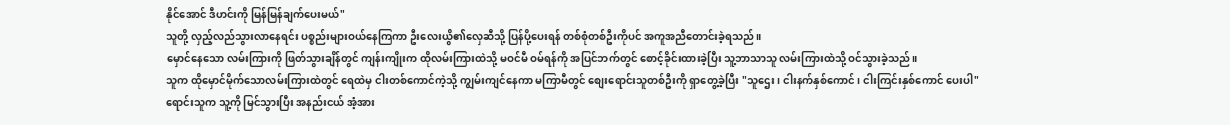နိုင်အောင် ဒီဟင်းကို မြန်မြန်ချက်ပေးမယ်"
သူတို့ လှည့်လည်သွားလာနေရင်း ပစ္စည်းများဝယ်နေကြကာ ဦးလေးယွိ၏လှေဆီသို့ ပြန်ပို့ပေးရန် တစ်စုံတစ်ဦးကိုပင် အကူအညီတောင်းခဲ့ရသည်။
မှောင်နေသော လမ်းကြားကို ဖြတ်သွားချိန်တွင် ကျန်းကျိုးက ထိုလမ်းကြားထဲသို့ မဝင်မီ ဝမ်ရန်ကို အပြင်ဘက်တွင် စောင့်ခိုင်းထားခဲ့ပြီး သူ့ဘာသာသူ လမ်းကြားထဲသို့ ဝင်သွားခဲ့သည်။
သူက ထိုမှောင်မိုက်သောလမ်းကြားထဲတွင် ရေထဲမှ ငါးတစ်ကောင်ကဲ့သို့ ကျွမ်းကျင်နေကာ မကြာမီတွင် စျေးရောင်းသူတစ်ဦးကို ရှာတွေ့ခဲ့ပြီး "သူဌေး၊ ငါးနက်နှစ်ကောင်၊ ငါးကြင်းနှစ်ကောင် ပေးပါ"
ရောင်းသူက သူ့ကို မြင်သွားပြီး အနည်းငယ် အံ့အား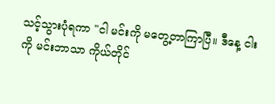သင့်သွားပုံရကာ "ငါ မင်းကို မတွေ့တာကြာပြီ။ ဒီနေ့ ငါးကို မင်းဘာသာ ကိုယ်တိုင်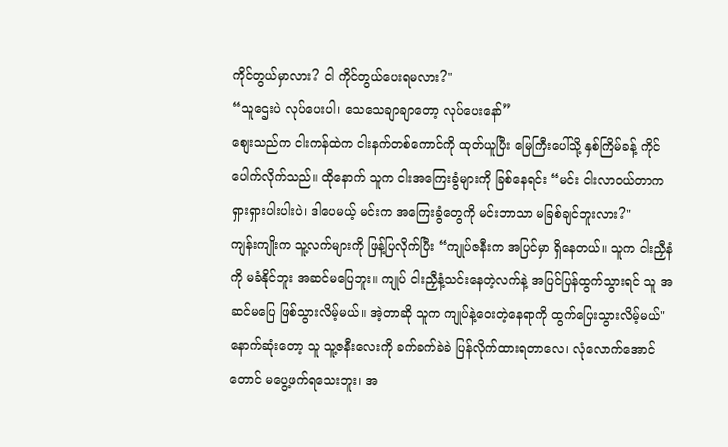ကိုင်တွယ်မှာလား? ငါ ကိုင်တွယ်ပေးရမလား?"
“သူဌေးပဲ လုပ်ပေးပါ၊ သေသေချာချာတော့ လုပ်ပေးနော်”
စျေးသည်က ငါးကန်ထဲက ငါးနက်တစ်ကောင်ကို ထုတ်ယူပြီး မြေကြီးပေါ်သို့ နှစ်ကြိမ်ခန့် ကိုင်ပေါက်လိုက်သည်။ ထိုနောက် သူက ငါးအကြေးခွံများကို ခြစ်နေရင်း “မင်း ငါးလာဝယ်တာက ရှားရှားပါးပါးပဲ၊ ဒါပေမယ့် မင်းက အကြေးခွံတွေကို မင်းဘာသာ မခြစ်ချင်ဘူးလား?"
ကျန်းကျိုးက သူ့လက်များကို ဖြန့်ပြလိုက်ပြီး “ကျုပ်ဇနီးက အပြင်မှာ ရှိနေတယ်။ သူက ငါးညှီနံကို မခံနိုင်ဘူး အဆင်မပြေဘူး။ ကျုပ် ငါးညှီနံ့သင်းနေတဲ့လက်နဲ့ အပြင်ပြန်ထွက်သွားရင် သူ အဆင်မပြေ ဖြစ်သွားလိမ့်မယ်။ အဲ့တာဆို သူက ကျုပ်နဲ့ဝေးတဲ့နေရာကို ထွက်ပြေးသွားလိမ့်မယ်"
နောက်ဆုံးတော့ သူ သူ့ဇနီးလေးကို ခက်ခက်ခဲခဲ ပြန်လိုက်ထားရတာလေ၊ လုံလောက်အောင်တောင် မပွေ့ဖက်ရသေးဘူး၊ အ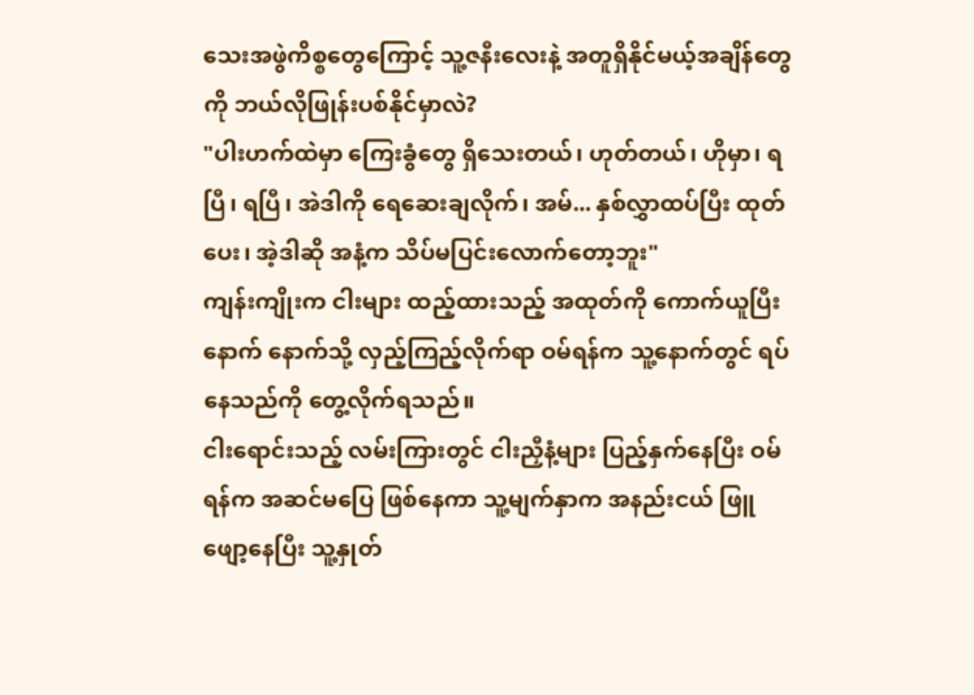သေးအဖွဲကိစ္စတွေကြောင့် သူ့ဇနီးလေးနဲ့ အတူရှိနိုင်မယ့်အချိန်တွေကို ဘယ်လိုဖြုန်းပစ်နိုင်မှာလဲ?
"ပါးဟက်ထဲမှာ ကြေးခွံတွေ ရှိသေးတယ်၊ ဟုတ်တယ်၊ ဟိုမှာ၊ ရပြီ၊ ရပြီ၊ အဲဒါကို ရေဆေးချလိုက်၊ အမ်... နှစ်လွှာထပ်ပြီး ထုတ်ပေး၊ အဲ့ဒါဆို အနံ့က သိပ်မပြင်းလောက်တော့ဘူး"
ကျန်းကျိုးက ငါးများ ထည့်ထားသည့် အထုတ်ကို ကောက်ယူပြီးနောက် နောက်သို့ လှည့်ကြည့်လိုက်ရာ ဝမ်ရန်က သူ့နောက်တွင် ရပ်နေသည်ကို တွေ့လိုက်ရသည်။
ငါးရောင်းသည့် လမ်းကြားတွင် ငါးညှီနံ့များ ပြည့်နှက်နေပြီး ဝမ်ရန်က အဆင်မပြေ ဖြစ်နေကာ သူ့မျက်နှာက အနည်းငယ် ဖြူဖျော့နေပြီး သူ့နှုတ်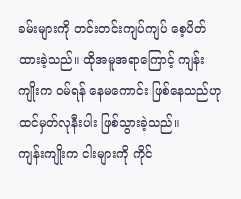ခမ်းများကို တင်းတင်းကျပ်ကျပ် စေ့ပိတ်ထားခဲ့သည်။ ထိုအမူအရာကြောင့် ကျန်းကျိုးက ဝမ်ရန် နေမကောင်း ဖြစ်နေသည်ဟု ထင်မှတ်လုနီးပါး ဖြစ်သွားခဲ့သည်။
ကျန်းကျိုးက ငါးများကို ကိုင်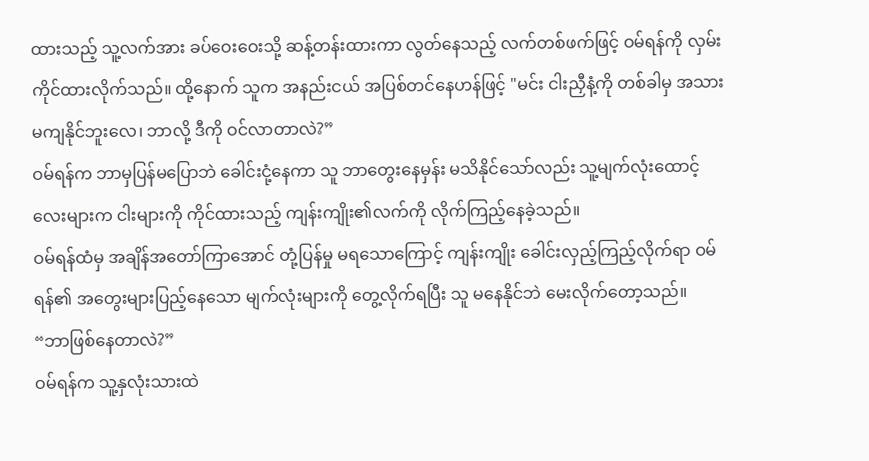ထားသည့် သူ့လက်အား ခပ်ဝေးဝေးသို့ ဆန့်တန်းထားကာ လွတ်နေသည့် လက်တစ်ဖက်ဖြင့် ဝမ်ရန်ကို လှမ်းကိုင်ထားလိုက်သည်။ ထို့နောက် သူက အနည်းငယ် အပြစ်တင်နေဟန်ဖြင့် "မင်း ငါးညှီနံ့ကို တစ်ခါမှ အသားမကျနိုင်ဘူးလေ၊ ဘာလို့ ဒီကို ဝင်လာတာလဲ?”
ဝမ်ရန်က ဘာမှပြန်မပြောဘဲ ခေါင်းငုံ့နေကာ သူ ဘာတွေးနေမှန်း မသိနိုင်သော်လည်း သူ့မျက်လုံးထောင့်လေးများက ငါးများကို ကိုင်ထားသည့် ကျန်းကျိုး၏လက်ကို လိုက်ကြည့်နေခဲ့သည်။
ဝမ်ရန်ထံမှ အချိန်အတော်ကြာအောင် တုံ့ပြန်မှု မရသောကြောင့် ကျန်းကျိုး ခေါင်းလှည့်ကြည့်လိုက်ရာ ဝမ်ရန်၏ အတွေးများပြည့်နေသော မျက်လုံးများကို တွေ့လိုက်ရပြီး သူ မနေနိုင်ဘဲ မေးလိုက်တော့သည်။
“ဘာဖြစ်နေတာလဲ?”
ဝမ်ရန်က သူ့နှလုံးသားထဲ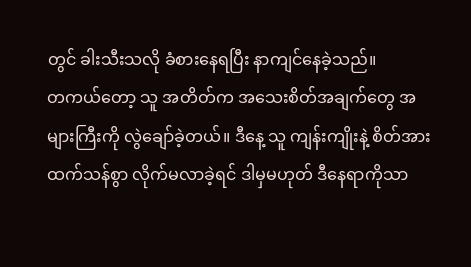တွင် ခါးသီးသလို ခံစားနေရပြီး နာကျင်နေခဲ့သည်။
တကယ်တော့ သူ အတိတ်က အသေးစိတ်အချက်တွေ အများကြီးကို လွဲချော်ခဲ့တယ်။ ဒီနေ့ သူ ကျန်းကျိုးနဲ့ စိတ်အားထက်သန်စွာ လိုက်မလာခဲ့ရင် ဒါမှမဟုတ် ဒီနေရာကိုသာ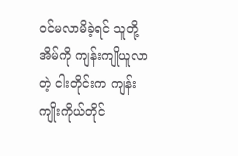ဝင်မလာမိခဲ့ရင် သူတို့အိမ်ကို ကျန်းကျိုယူလာတဲ့ ငါးတိုင်းက ကျန်းကျိုးကိုယ်တိုင်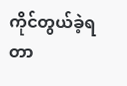ကိုင်တွယ်ခဲ့ရတာ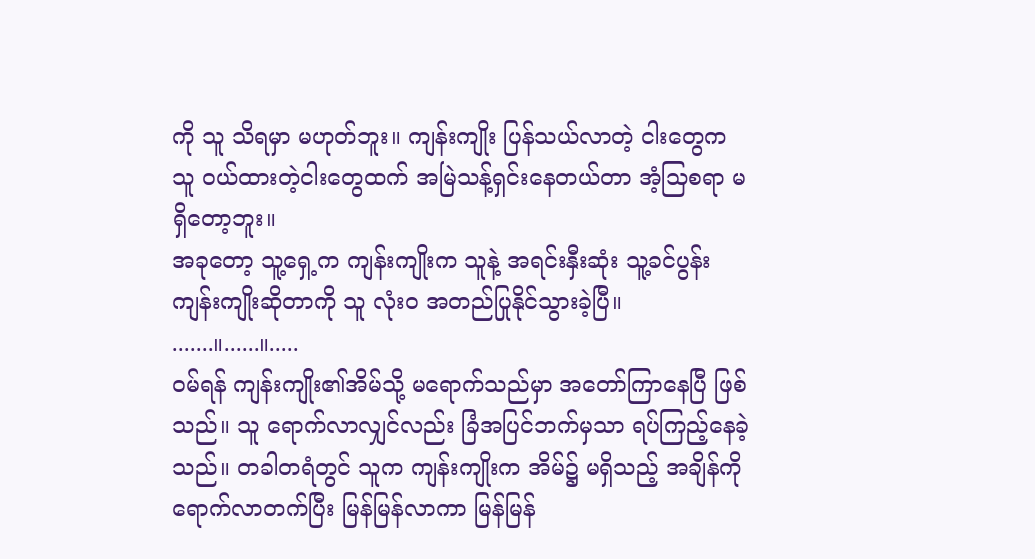ကို သူ သိရမှာ မဟုတ်ဘူး။ ကျန်းကျိုး ပြန်သယ်လာတဲ့ ငါးတွေက သူ ဝယ်ထားတဲ့ငါးတွေထက် အမြဲသန့်ရှင်းနေတယ်တာ အံ့သြစရာ မရှိတော့ဘူး။
အခုတော့ သူ့ရှေ့က ကျန်းကျိုးက သူနဲ့ အရင်းနှီးဆုံး သူ့ခင်ပွန်း ကျန်းကျိုးဆိုတာကို သူ လုံးဝ အတည်ပြုနိုင်သွားခဲ့ပြီ။
.......။......။.....
ဝမ်ရန် ကျန်းကျိုး၏အိမ်သို့ မရောက်သည်မှာ အတော်ကြာနေပြီ ဖြစ်သည်။ သူ ရောက်လာလျှင်လည်း ခြံအပြင်ဘက်မှသာ ရပ်ကြည့်နေခဲ့သည်။ တခါတရံတွင် သူက ကျန်းကျိုးက အိမ်၌ မရှိသည့် အချိန်ကို ရောက်လာတက်ပြီး မြန်မြန်လာကာ မြန်မြန်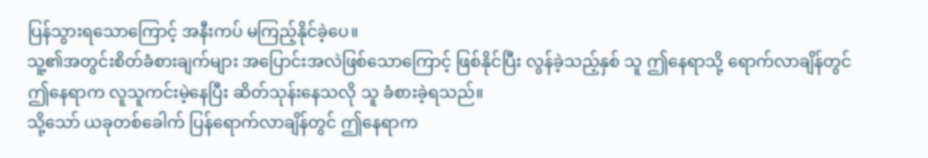ပြန်သွားရသောကြောင့် အနီးကပ် မကြည့်နိုင်ခဲ့ပေ။
သူ့၏အတွင်းစိတ်ခံစားချက်များ အပြောင်းအလဲဖြစ်သောကြောင့် ဖြစ်နိုင်ပြီး လွန်ခဲ့သည့်နှစ် သူ ဤနေရာသို့ ရောက်လာချိန်တွင် ဤနေရာက လူသူကင်းမဲ့နေပြီး ဆိတ်သုန်းနေသလို သူ ခံစားခဲ့ရသည်။
သို့သော် ယခုတစ်ခေါက် ပြန်ရောက်လာချိန်တွင် ဤနေရာက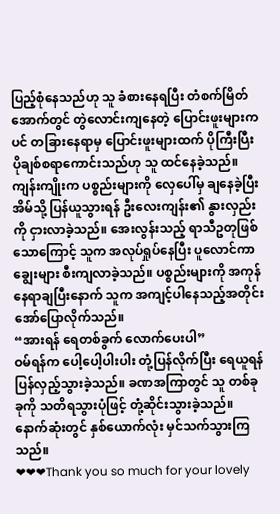ပြည့်စုံနေသည်ဟု သူ ခံစားနေရပြီး တံစက်မြိတ်အောက်တွင် တွဲလောင်းကျနေတဲ့ ပြောင်းဖူးများကပင် တခြားနေရာမှ ပြောင်းဖူးများထက် ပိုကြီးပြီး ပိုချစ်စရာကောင်းသည်ဟု သူ ထင်နေခဲ့သည်။
ကျန်းကျိုးက ပစ္စည်းများကို လှေပေါ်မှ ချနေခဲ့ပြီး အိမ်သို့ ပြန်ယူသွားရန် ဦးလေးကျန်း၏ နွားလှည်းကို ငှားလာခဲ့သည်။ အေးလွန်းသည့် ရာသီဥတုဖြစ်သောကြောင့် သူက အလုပ်ရှုပ်နေပြီး ပူလောင်ကာ ချွေးများ စီးကျလာခဲ့သည်။ ပစ္စည်းများကို အကုန် နေရာချပြီးနောက် သူက အကျင့်ပါနေသည့်အတိုင်း အော်ပြောလိုက်သည်။
“အားရန် ရေတစ်ခွက် လောက်ပေးပါ”
ဝမ်ရန်က ပေါ့ပေါ့ပါးပါး တုံ့ပြန်လိုက်ပြီး ရေယူရန် ပြန်လှည့်သွားခဲ့သည်။ ခဏအကြာတွင် သူ တစ်ခုခုကို သတိရသွားပုံဖြင့် တုံ့ဆိုင်းသွားခဲ့သည်။
နောက်ဆုံးတွင် နှစ်ယောက်လုံး မှင်သက်သွားကြသည်။
❤❤❤Thank you so much for your lovely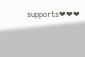supports❤❤❤